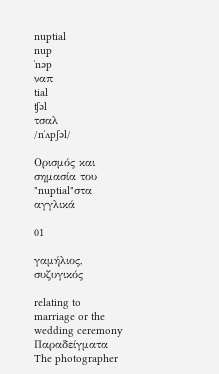nuptial
nup
ˈnəp
ναπ
tial
ʧəl
τσαλ
/nˈʌpʃəl/

Ορισμός και σημασία του "nuptial"στα αγγλικά

01

γαμήλιος, συζυγικός

relating to marriage or the wedding ceremony
Παραδείγματα
The photographer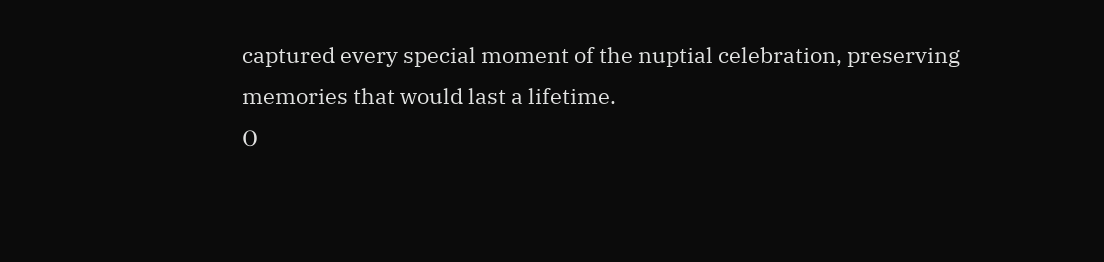captured every special moment of the nuptial celebration, preserving memories that would last a lifetime.
Ο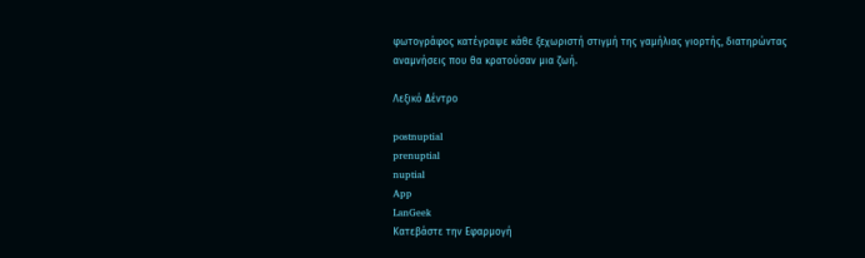φωτογράφος κατέγραψε κάθε ξεχωριστή στιγμή της γαμήλιας γιορτής, διατηρώντας αναμνήσεις που θα κρατούσαν μια ζωή.

Λεξικό Δέντρο

postnuptial
prenuptial
nuptial
App
LanGeek
Κατεβάστε την Εφαρμογή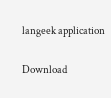langeek application

Download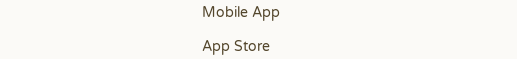Mobile App

App Store